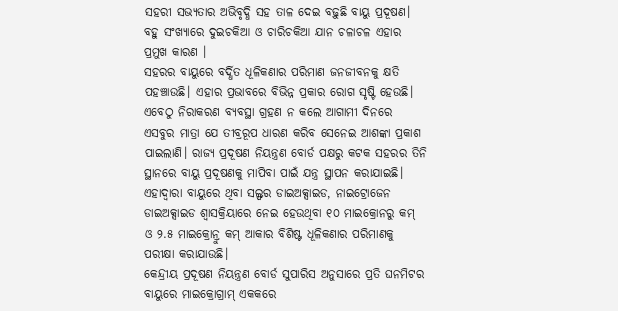ସହରୀ ସଭ୍ୟତାର ଅଭିବୃଦ୍ଧି ସହ ତାଳ ଦେଇ ବଢ଼ୁଛି ବାୟୁ ପ୍ରଦୂଷଣ। ବହୁ ସଂଖ୍ୟାରେ ଦୁଇଚକିଆ ଓ ଚାରିଚକିଆ ଯାନ ଚଳାଚଳ ଏହାର ପ୍ରମୁଖ କାରଣ ।
ସହରର ବାୟୁରେ ବର୍ଦ୍ଧିତ ଧୂଳିକଣାର ପରିମାଣ ଜନଜୀବନକୁ କ୍ଷତି ପହଞ୍ଚାଉଛି। ଏହାର ପ୍ରଭାବରେ ବିଭିନ୍ନ ପ୍ରକାର ରୋଗ ସୃଷ୍ଟି ହେଉଛି। ଏବେଠୁ ନିରାକରଣ ବ୍ୟବସ୍ଥା ଗ୍ରହଣ ନ କଲେ ଆଗାମୀ ଦିନରେ ଏସବୁର ମାତ୍ରା ଯେ ତୀବ୍ରରୂପ ଧାରଣ କରିବ ସେନେଇ ଆଶଙ୍କା ପ୍ରକାଶ ପାଇଲାଣି। ରାଜ୍ୟ ପ୍ରଦୂଷଣ ନିୟନ୍ତ୍ରଣ ବୋର୍ଡ ପକ୍ଷରୁ କଟକ ସହରର ତିନି ସ୍ଥାନରେ ବାୟୁ ପ୍ରଦୂଷଣକୁ ମାପିବା ପାଇଁ ଯନ୍ତ୍ର ସ୍ଥାପନ କରାଯାଇଛି। ଏହାଦ୍ୱାରା ବାୟୁରେ ଥିବା ସଲ୍ଫର ଡାଇଅକ୍ସାଇଡ, ନାଇଟ୍ରୋଜେନ ଡାଇଅକ୍ସାଇଡ ଶ୍ୱାସକ୍ରିୟାରେ ନେଇ ହେଉଥିବା ୧୦ ମାଇକ୍ରୋନରୁ କମ୍ ଓ ୨.୫ ମାଇକ୍ରୋନ୍ରୁ କମ୍ ଆକାର ବିଶିଷ୍ଟ ଧୂଳିକଣାର ପରିମାଣକୁ ପରୀକ୍ଷା କରାଯାଉଛି।
କେନ୍ଦ୍ରୀୟ ପ୍ରଦୂଷଣ ନିୟନ୍ତ୍ରଣ ବୋର୍ଡ ସୁପାରିସ ଅନୁସାରେ ପ୍ରତି ଘନମିଟର ବାୟୁରେ ମାଇକ୍ରୋଗ୍ରାମ୍ ଏକକରେ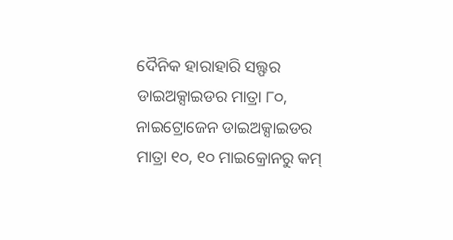ଦୈନିକ ହାରାହାରି ସଲ୍ଫର ଡାଇଅକ୍ସାଇଡର ମାତ୍ରା ୮୦, ନାଇଟ୍ରୋଜେନ ଡାଇଅକ୍ସାଇଡର ମାତ୍ରା ୧୦, ୧୦ ମାଇକ୍ରୋନରୁ କମ୍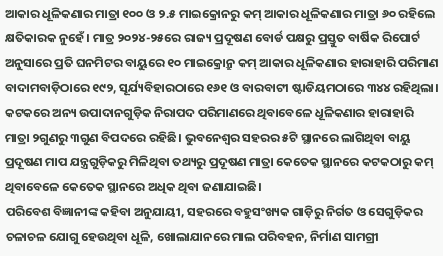ଆକାର ଧୂଳିକଣାର ମାତ୍ରା ୧୦୦ ଓ ୨.୫ ମାଇକ୍ରୋନରୁ କମ୍ ଆକାର ଧୂଳିକଣାର ମାତ୍ରା ୬୦ ରହିଲେ କ୍ଷତିକାରକ ନୁହେଁ। ମାତ୍ର ୨୦୨୪-୨୫ରେ ରାଜ୍ୟ ପ୍ରଦୂଷଣ ବୋର୍ଡ ପକ୍ଷରୁ ପ୍ରସ୍ତୁତ ବାର୍ଷିକ ରିପୋର୍ଟ ଅନୁସାରେ ପ୍ରତି ଘନମିଟର ବାୟୁରେ ୧୦ ମାଇକ୍ରୋନ୍ରୁ କମ୍ ଆକାର ଧୂଳିକଣାର ହାରାହାରି ପରିମାଣ ବାଦାମବାଡ଼ିଠାରେ ୧୯୨, ସୂର୍ଯ୍ୟବିହାରଠାରେ ୧୬୧ ଓ ବାରବାଟୀ ଷ୍ଟାଡିୟମଠାରେ ୩୪୪ ରହିଥିଲା। କଟକରେ ଅନ୍ୟ ଉପାଦାନଗୁଡ଼ିକ ନିରାପଦ ପରିମାଣରେ ଥିବାବେଳେ ଧୂଳିକଣାର ହାରାହାରି ମାତ୍ରା ୨ଗୁଣରୁ ୩ଗୁଣ ବିପଦରେ ରହିଛି। ଭୁବନେଶ୍ୱର ସହରର ୫ଟି ସ୍ଥାନରେ ଲାଗିଥିବା ବାୟୁ ପ୍ରଦୂଷଣ ମାପ ଯନ୍ତ୍ରଗୁଡ଼ିକରୁ ମିଳିଥିବା ତଥ୍ୟରୁ ପ୍ରଦୂଷଣ ମାତ୍ରା କେତେକ ସ୍ଥାନରେ କଟକଠାରୁ କମ୍ ଥିବାବେଳେ କେତେକ ସ୍ଥାନରେ ଅଧିକ ଥିବା ଜଣାଯାଇଛି।
ପରିବେଶ ବିଜ୍ଞାନୀଙ୍କ କହିବା ଅନୁଯାୟୀ, ସହରରେ ବହୁସଂଖ୍ୟକ ଗାଡ଼ିରୁ ନିର୍ଗତ ଓ ସେଗୁଡ଼ିକର ଚଳାଚଳ ଯୋଗୁ ହେଉଥିବା ଧୂଳି, ଖୋଲାଯାନରେ ମାଲ ପରିବହନ, ନିର୍ମାଣ ସାମଗ୍ରୀ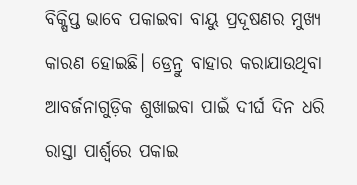ବିକ୍ଷିପ୍ତ ଭାବେ ପକାଇବା ବାୟୁ ପ୍ରଦୂଷଣର ମୁଖ୍ୟ କାରଣ ହୋଇଛି। ଡ୍ରେନ୍ରୁ ବାହାର କରାଯାଉଥିବା ଆବର୍ଜନାଗୁଡ଼ିକ ଶୁଖାଇବା ପାଇଁ ଦୀର୍ଘ ଦିନ ଧରି ରାସ୍ତା ପାର୍ଶ୍ୱରେ ପକାଇ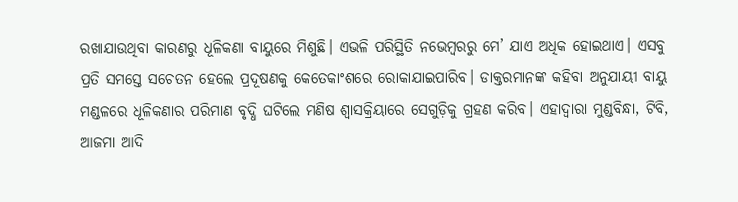ରଖାଯାଉଥିବା କାରଣରୁ ଧୂଳିକଣା ବାୟୁରେ ମିଶୁଛି। ଏଭଳି ପରିସ୍ଥିତି ନଭେମ୍ବରରୁ ମେ’ ଯାଏ ଅଧିକ ହୋଇଥାଏ। ଏସବୁ ପ୍ରତି ସମସ୍ତେ ସଚେତନ ହେଲେ ପ୍ରଦୂଷଣକୁ କେତେକାଂଶରେ ରୋକାଯାଇପାରିବ। ଡାକ୍ତରମାନଙ୍କ କହିବା ଅନୁଯାୟୀ ବାୟୁ ମଣ୍ଡଳରେ ଧୂଳିକଣାର ପରିମାଣ ବୃଦ୍ଧି ଘଟିଲେ ମଣିଷ ଶ୍ୱାସକ୍ରିୟାରେ ସେଗୁଡ଼ିକୁ ଗ୍ରହଣ କରିବ। ଏହାଦ୍ୱାରା ମୁଣ୍ଡବିନ୍ଧା, ଟିବି, ଆଜମା ଆଦି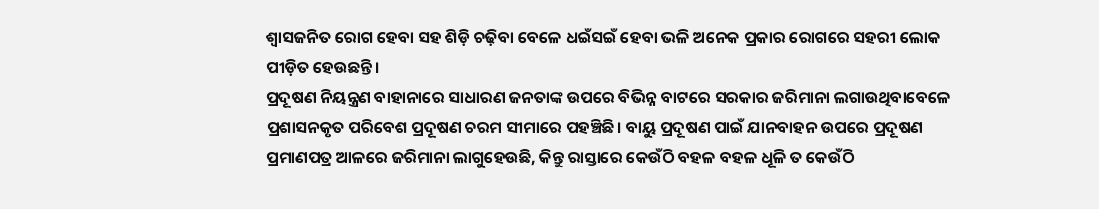ଶ୍ୱାସଜନିତ ରୋଗ ହେବା ସହ ଶିଡ଼ି ଚଢ଼ିବା ବେଳେ ଧଇଁସଇଁ ହେବା ଭଳି ଅନେକ ପ୍ରକାର ରୋଗରେ ସହରୀ ଲୋକ ପୀଡ଼ିତ ହେଉଛନ୍ତି।
ପ୍ରଦୂଷଣ ନିୟନ୍ତ୍ରଣ ବାହାନାରେ ସାଧାରଣ ଜନତାଙ୍କ ଉପରେ ବିଭିନ୍ନ ବାଟରେ ସରକାର ଜରିମାନା ଲଗାଉଥିବାବେଳେ ପ୍ରଶାସନକୃତ ପରିବେଶ ପ୍ରଦୂଷଣ ଚରମ ସୀମାରେ ପହଞ୍ଚିଛି। ବାୟୁ ପ୍ରଦୂଷଣ ପାଇଁ ଯାନବାହନ ଉପରେ ପ୍ରଦୂଷଣ ପ୍ରମାଣପତ୍ର ଆଳରେ ଜରିମାନା ଲାଗୁହେଉଛି, କିନ୍ତୁ ରାସ୍ତାରେ କେଉଁଠି ବହଳ ବହଳ ଧୂଳି ତ କେଉଁଠି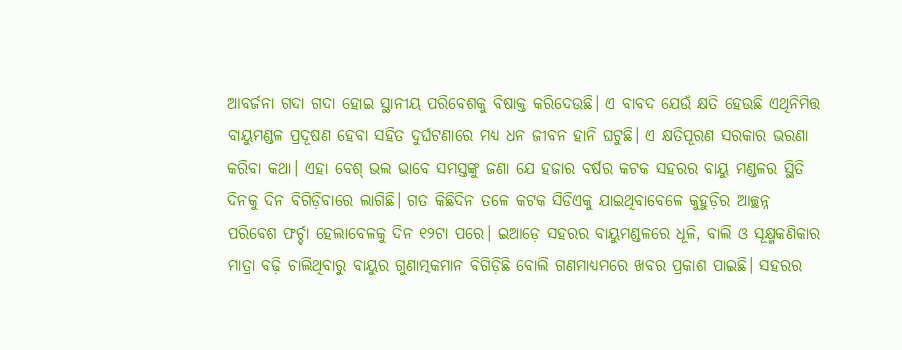ଆବର୍ଜନା ଗଦା ଗଦା ହୋଇ ସ୍ଥାନୀୟ ପରିବେଶକୁ ବିଷାକ୍ତ କରିଦେଉଛି। ଏ ବାବଦ ଯେଉଁ କ୍ଷତି ହେଉଛି ଏଥିନିମିତ୍ତ ବାୟୁମଣ୍ଡଳ ପ୍ରଦୂଷଣ ହେବା ସହିତ ଦୁର୍ଘଟଣାରେ ମଧ୍ୟ ଧନ ଜୀବନ ହାନି ଘଟୁଛି। ଏ କ୍ଷତିପୂରଣ ସରକାର ଭରଣା କରିବା କଥା। ଏହା ବେଶ୍ ଭଲ ଭାବେ ସମସ୍ତଙ୍କୁ ଜଣା ଯେ ହଜାର ବର୍ଷର କଟକ ସହରର ବାୟୁ ମଣ୍ଡଳର ସ୍ଥିତି ଦିନକୁ ଦିନ ବିଗିଡ଼ିବାରେ ଲାଗିଛି। ଗତ କିଛିଦିନ ତଳେ କଟକ ସିଡିଏକୁ ଯାଇଥିବାବେଳେ କୁହୁଡ଼ିର ଆଚ୍ଛନ୍ନ ପରିବେଶ ଫର୍ଚ୍ଚା ହେଲାବେଳକୁ ଦିନ ୧୨ଟା ପରେ। ଇଆଡ଼େ ସହରର ବାୟୁମଣ୍ଡଳରେ ଧୂଳି, ବାଲି ଓ ସୂକ୍ଷ୍ମକଣିକାର ମାତ୍ରା ବଢ଼ି ଚାଲିଥିବାରୁ ବାୟୁର ଗୁଣାତ୍ମକମାନ ବିଗିଡ଼ିଛି ବୋଲି ଗଣମାଧ୍ୟମରେ ଖବର ପ୍ରକାଶ ପାଇଛି। ସହରର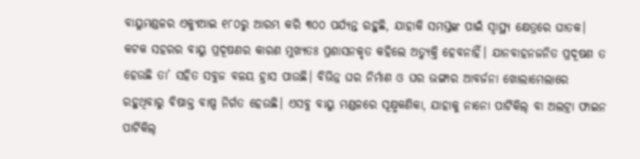ବାୟୁମଣ୍ଡଳର ଏକ୍ୟୁଆଇ ୧୮୦ରୁ ଆରମ୍ଭ କରି ୩୦୦ ପର୍ଯ୍ୟନ୍ତ ରହୁଛି, ଯାହାକି ସମସ୍ତଙ୍କ ପାଇଁ ସ୍ବାସ୍ଥ୍ୟ କ୍ଷେତ୍ରରେ ଘାତକ। କଟକ ସହରର ବାୟୁ ପ୍ରଦୂଷଣର କାରଣ ମୁଖ୍ୟତଃ ପ୍ରଶାସନକୃତ କହିଲେ ଅତ୍ୟୁକ୍ତି ହେବନାହିଁ। ଯାନବାହନଜନିତ ପ୍ରଦୂଷଣ ତ ହେଉଛି ତା’ ସହିତ ସବୁଜ ବଳୟ ହ୍ରାସ ପାଉଛି। ବିଭିନ୍ନ ଘର ନିର୍ମାଣ ଓ ଘର ଭଙ୍ଗାର ଆବର୍ଜନା ଖୋଲାମେଲାରେ ରହୁଥିବାରୁ ବିଷାକ୍ତ ବାଷ୍ପ ନିର୍ଗତ ହେଉଛି। ଏସବୁ ବାୟୁ ମଣ୍ଡଳରେ ସୂକ୍ଷ୍ମକଣିକା, ଯାହାକୁ ନାନୋ ପାର୍ଟିକିଲ୍ ବା ଅଲଟ୍ରା ଫାଇନ ପାର୍ଟିକିଲ୍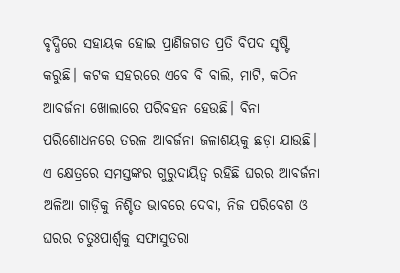ବୃଦ୍ଧିରେ ସହାୟକ ହୋଇ ପ୍ରାଣିଜଗତ ପ୍ରତି ବିପଦ ସୃଷ୍ଟି କରୁଛି। କଟକ ସହରରେ ଏବେ ବି ବାଲି, ମାଟି, କଠିନ ଆବର୍ଜନା ଖୋଲାରେ ପରିବହନ ହେଉଛି। ବିନା ପରିଶୋଧନରେ ତରଳ ଆବର୍ଜନା ଜଳାଶୟକୁ ଛଡ଼ା ଯାଉଛି। ଏ କ୍ଷେତ୍ରରେ ସମସ୍ତଙ୍କର ଗୁରୁଦାୟିତ୍ୱ ରହିଛି ଘରର ଆବର୍ଜନା ଅଳିଆ ଗାଡ଼ିକୁ ନିଶ୍ଚିତ ଭାବରେ ଦେବା, ନିଜ ପରିବେଶ ଓ ଘରର ଚତୁଃପାର୍ଶ୍ୱକୁ ସଫାସୁତରା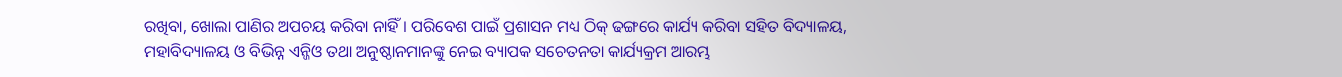ରଖିବା, ଖୋଲା ପାଣିର ଅପଚୟ କରିବା ନାହିଁ । ପରିବେଶ ପାଇଁ ପ୍ରଶାସନ ମଧ୍ୟ ଠିକ୍ ଢଙ୍ଗରେ କାର୍ଯ୍ୟ କରିବା ସହିତ ବିଦ୍ୟାଳୟ, ମହାବିଦ୍ୟାଳୟ ଓ ବିଭିନ୍ନ ଏନ୍ଜିଓ ତଥା ଅନୁଷ୍ଠାନମାନଙ୍କୁ ନେଇ ବ୍ୟାପକ ସଚେତନତା କାର୍ଯ୍ୟକ୍ରମ ଆରମ୍ଭ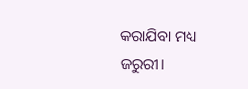କରାଯିବା ମଧ୍ୟ ଜରୁରୀ।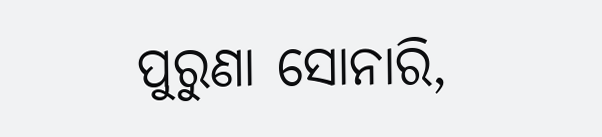ପୁରୁଣା ସୋନାରି,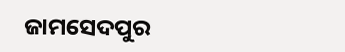ଜାମସେଦପୁର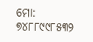ମୋ: ୭୪୮୮୯୯୮୫୩୨